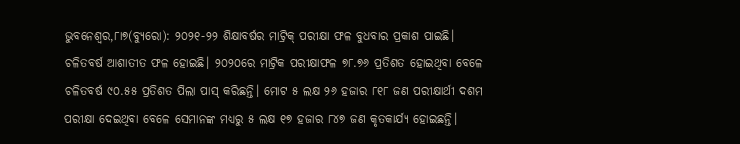ଭୁବନେଶ୍ୱର,୮ା୭(ବ୍ୟୁରୋ): ୨୦୨୧-୨୨ ଶିକ୍ଷାବର୍ଷର ମାଟ୍ରିକ୍ ପରୀକ୍ଷା ଫଳ ବୁଧବାର ପ୍ରକାଶ ପାଇଛି। ଚଳିତବର୍ଷ ଆଶାତୀତ ଫଳ ହୋଇଛି। ୨୦୨୦ରେ ମାଟ୍ରିକ ପରୀକ୍ଷାଫଳ ୭୮.୭୬ ପ୍ରତିଶତ ହୋଇଥିବା ବେଳେ ଚଳିତବର୍ଷ ୯୦.୫୫ ପ୍ରତିଶତ ପିଲା ପାସ୍ କରିଛନ୍ତି। ମୋଟ ୫ ଲକ୍ଷ ୨୬ ହଜାର ୮୧୮ ଜଣ ପରୀକ୍ଷାର୍ଥୀ ଦଶମ ପରୀକ୍ଷା ଦେଇଥିବା ବେଳେ ସେମାନଙ୍କ ମଧ୍ୟରୁ ୫ ଲକ୍ଷ ୧୭ ହଜାର ୮୪୭ ଜଣ କୃତକାର୍ଯ୍ୟ ହୋଇଛନ୍ତି।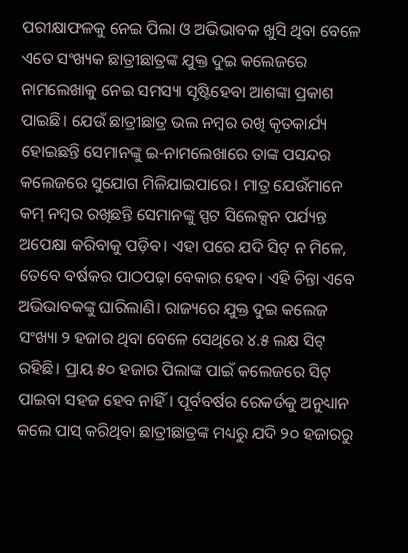ପରୀକ୍ଷାଫଳକୁ ନେଇ ପିଲା ଓ ଅଭିଭାବକ ଖୁସି ଥିବା ବେଳେ ଏତେ ସଂଖ୍ୟକ ଛାତ୍ରୀଛାତ୍ରଙ୍କ ଯୁକ୍ତ ଦୁଇ କଲେଜରେ ନାମଲେଖାକୁ ନେଇ ସମସ୍ୟା ସୃଷ୍ଟିହେବା ଆଶଙ୍କା ପ୍ରକାଶ ପାଇଛି। ଯେଉଁ ଛାତ୍ରୀଛାତ୍ର ଭଲ ନମ୍ବର ରଖି କୃତକାର୍ଯ୍ୟ ହୋଇଛନ୍ତି ସେମାନଙ୍କୁ ଇ-ନାମଲେଖାରେ ତାଙ୍କ ପସନ୍ଦର କଲେଜରେ ସୁଯୋଗ ମିଳିଯାଇପାରେ। ମାତ୍ର ଯେଉଁମାନେ କମ୍ ନମ୍ବର ରଖିଛନ୍ତି ସେମାନଙ୍କୁ ସ୍ପଟ ସିଲେକ୍ସନ ପର୍ଯ୍ୟନ୍ତ ଅପେକ୍ଷା କରିବାକୁ ପଡ଼ିବ। ଏହା ପରେ ଯଦି ସିଟ୍ ନ ମିଳେ, ତେବେ ବର୍ଷକର ପାଠପଢ଼ା ବେକାର ହେବ। ଏହି ଚିନ୍ତା ଏବେ ଅଭିଭାବକଙ୍କୁ ଘାରିଲାଣି। ରାଜ୍ୟରେ ଯୁକ୍ତ ଦୁଇ କଲେଜ ସଂଖ୍ୟା ୨ ହଜାର ଥିବା ବେଳେ ସେଥିରେ ୪.୫ ଲକ୍ଷ ସିଟ୍ ରହିଛି। ପ୍ରାୟ ୫୦ ହଜାର ପିଲାଙ୍କ ପାଇଁ କଲେଜରେ ସିଟ୍ ପାଇବା ସହଜ ହେବ ନାହିଁ। ପୂର୍ବବର୍ଷର ରେକର୍ଡକୁ ଅନୁଧ୍ୟାନ କଲେ ପାସ୍ କରିଥିବା ଛାତ୍ରୀଛାତ୍ରଙ୍କ ମଧ୍ୟରୁ ଯଦି ୨୦ ହଜାରରୁ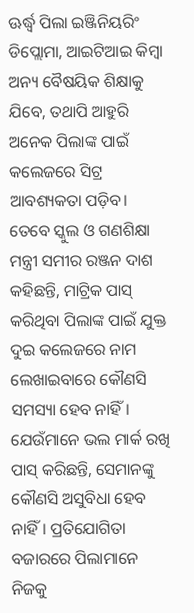ଊର୍ଦ୍ଧ୍ୱ ପିଲା ଇଞ୍ଜିନିୟରିଂ ଡିପ୍ଲୋମା, ଆଇଟିଆଇ କିମ୍ବା ଅନ୍ୟ ବୈଷୟିକ ଶିକ୍ଷାକୁ ଯିବେ, ତଥାପି ଆହୁରି ଅନେକ ପିଲାଙ୍କ ପାଇଁ କଲେଜରେ ସିଟ୍ର ଆବଶ୍ୟକତା ପଡ଼ିବ। ତେବେ ସ୍କୁଲ ଓ ଗଣଶିକ୍ଷା ମନ୍ତ୍ରୀ ସମୀର ରଞ୍ଜନ ଦାଶ କହିଛନ୍ତି, ମାଟ୍ରିକ ପାସ୍ କରିଥିବା ପିଲାଙ୍କ ପାଇଁ ଯୁକ୍ତ ଦୁଇ କଲେଜରେ ନାମ ଲେଖାଇବାରେ କୌଣସି ସମସ୍ୟା ହେବ ନାହିଁ। ଯେଉଁମାନେ ଭଲ ମାର୍କ ରଖି ପାସ୍ କରିଛନ୍ତି, ସେମାନଙ୍କୁ କୌଣସି ଅସୁବିଧା ହେବ ନାହିଁ। ପ୍ରତିଯୋଗିତା ବଜାରରେ ପିଲାମାନେ ନିଜକୁ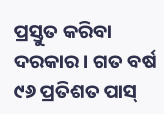ପ୍ରସ୍ତୁତ କରିବା ଦରକାର। ଗତ ବର୍ଷ ୯୬ ପ୍ରତିଶତ ପାସ୍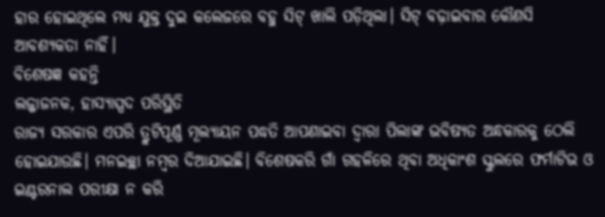ହାର ହୋଇଥିଲେ ମଧ୍ୟ ଯୁକ୍ତ ଦୁଇ କଲେଜରେ ବହୁ ସିଟ୍ ଖାଲି ପଡ଼ିଥିଲା। ସିଟ୍ ବଢ଼ାଇବାର କୌଣସି ଆବଶ୍ୟକତା ନାହିଁ।
ବିଶେଷଜ୍ଞ କହନ୍ତି
ଲଜ୍ଜାଜନକ, ହାସ୍ୟାସ୍ପଦ ପରିସ୍ଥିତି
ରାଜ୍ୟ ସରକାର ଏପରି ତ୍ରୁଟିପୂର୍ଣ୍ଣ ମୂଲ୍ୟାୟନ ପଦ୍ଧତି ଆପଣାଇବା ଦ୍ୱାରା ପିଲାଙ୍କ ଭବିଷ୍ୟତ ଅନ୍ଧକାରକୁ ଠେଲି ହୋଇଯାଉଛି। ମନଇଚ୍ଛା ନମ୍ବର ଦିଆଯାଇଛି। ବିଶେଷକରି ଗାଁ ଗହଳିରେ ଥିବା ଅଧିକାଂଶ ସ୍କୁଲରେ ଫର୍ମାଟିଭ ଓ ଇଣ୍ଟରନାଲ ପରୀକ୍ଷା ନ କରି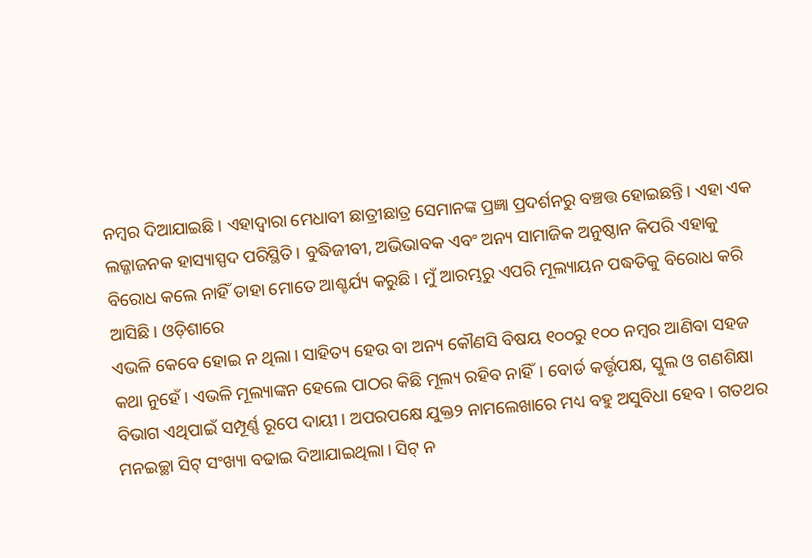ନମ୍ବର ଦିଆଯାଇଛି। ଏହାଦ୍ୱାରା ମେଧାବୀ ଛାତ୍ରୀଛାତ୍ର ସେମାନଙ୍କ ପ୍ରଜ୍ଞା ପ୍ରଦର୍ଶନରୁ ବଞ୍ଚତ୍ତ ହୋଇଛନ୍ତି। ଏହା ଏକ ଲଜ୍ଜାଜନକ ହାସ୍ୟାସ୍ପଦ ପରିସ୍ଥିତି। ବୁଦ୍ଧିଜୀବୀ, ଅଭିଭାବକ ଏବଂ ଅନ୍ୟ ସାମାଜିକ ଅନୁଷ୍ଠାନ କିପରି ଏହାକୁ ବିରୋଧ କଲେ ନାହିଁ ତାହା ମୋତେ ଆଶ୍ଚର୍ଯ୍ୟ କରୁଛି। ମୁଁ ଆରମ୍ଭରୁ ଏପରି ମୂଲ୍ୟାୟନ ପଦ୍ଧତିକୁ ବିରୋଧ କରି ଆସିଛି। ଓଡ଼ିଶାରେ
ଏଭଳି କେବେ ହୋଇ ନ ଥିଲା। ସାହିତ୍ୟ ହେଉ ବା ଅନ୍ୟ କୌଣସି ବିଷୟ ୧୦୦ରୁ ୧୦୦ ନମ୍ବର ଆଣିବା ସହଜ କଥା ନୁହେଁ। ଏଭଳି ମୂଲ୍ୟାଙ୍କନ ହେଲେ ପାଠର କିଛି ମୂଲ୍ୟ ରହିବ ନାହିଁ। ବୋର୍ଡ କର୍ତ୍ତୃପକ୍ଷ, ସ୍କୁଲ ଓ ଗଣଶିକ୍ଷା ବିଭାଗ ଏଥିପାଇଁ ସମ୍ପୂର୍ଣ୍ଣ ରୂପେ ଦାୟୀ। ଅପରପକ୍ଷେ ଯୁକ୍ତ୨ ନାମଲେଖାରେ ମଧ୍ୟ ବହୁ ଅସୁବିଧା ହେବ। ଗତଥର ମନଇଚ୍ଛା ସିଟ୍ ସଂଖ୍ୟା ବଢାଇ ଦିଆଯାଇଥିଲା। ସିଟ୍ ନ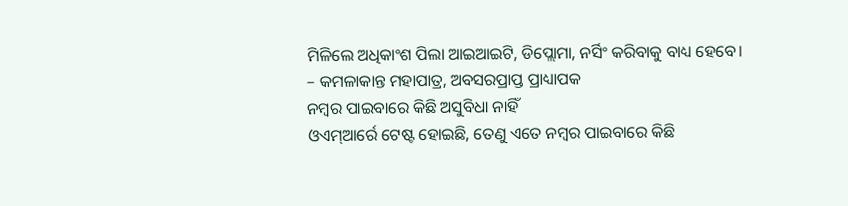ମିଳିଲେ ଅଧିକାଂଶ ପିଲା ଆଇଆଇଟି, ଡିପ୍ଲୋମା, ନର୍ସିଂ କରିବାକୁ ବାଧ୍ୟ ହେବେ।
– କମଳାକାନ୍ତ ମହାପାତ୍ର, ଅବସରପ୍ରାପ୍ତ ପ୍ରାଧ୍ୟାପକ
ନମ୍ବର ପାଇବାରେ କିଛି ଅସୁବିଧା ନାହିଁ
ଓଏମ୍ଆର୍ରେ ଟେଷ୍ଟ ହୋଇଛି, ତେଣୁ ଏତେ ନମ୍ବର ପାଇବାରେ କିଛି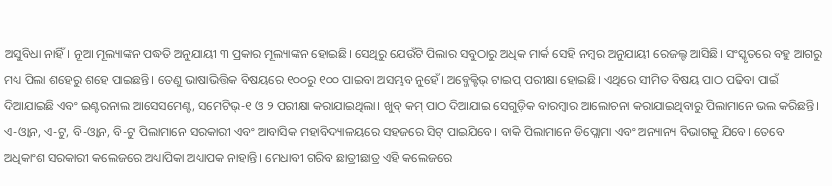ଅସୁବିଧା ନାହିଁ। ନୂଆ ମୂଲ୍ୟାଙ୍କନ ପଦ୍ଧତି ଅନୁଯାୟୀ ୩ ପ୍ରକାର ମୂଲ୍ୟାଙ୍କନ ହୋଇଛି। ସେଥିରୁ ଯେଉଁଟି ପିଲାର ସବୁଠାରୁ ଅଧିକ ମାର୍କ ସେହି ନମ୍ବର ଅନୁଯାୟୀ ରେଜଲ୍ଟ ଆସିଛି। ସଂସ୍କୃତରେ ବହୁ ଆଗରୁ ମଧ୍ୟ ପିଲା ଶହେରୁ ଶହେ ପାଇଛନ୍ତି। ତେଣୁ ଭାଷାଭିତ୍ତିକ ବିଷୟରେ ୧୦୦ରୁ ୧୦୦ ପାଇବା ଅସମ୍ଭବ ନୁହେଁ। ଅବ୍ଜେକ୍ଟିଭ୍ ଟାଇପ୍ ପରୀକ୍ଷା ହୋଇଛି। ଏଥିରେ ସୀମିତ ବିଷୟ ପାଠ ପଢିବା ପାଇଁ ଦିଆଯାଇଛି ଏବଂ ଇଣ୍ଟରନାଲ ଆସେସମେଣ୍ଟ, ସମେଟିଭ୍-୧ ଓ ୨ ପରୀକ୍ଷା କରାଯାଇଥିଲା। ଖୁବ୍ କମ୍ ପାଠ ଦିଆଯାଇ ସେଗୁଡ଼ିକ ବାରମ୍ବାର ଆଲୋଚନା କରାଯାଇଥିବାରୁ ପିଲାମାନେ ଭଲ କରିଛନ୍ତି। ଏ-ଓ୍ବାନ, ଏ-ଟୁ, ବି-ଓ୍ବାନ, ବି-ଟୁ ପିଲାମାନେ ସରକାରୀ ଏବଂ ଆବାସିକ ମହାବିଦ୍ୟାଳୟରେ ସହଜରେ ସିଟ୍ ପାଇଯିବେ। ବାକି ପିଲାମାନେ ଡିପ୍ଲୋମା ଏବଂ ଅନ୍ୟାନ୍ୟ ବିଭାଗକୁ ଯିବେ। ତେବେ ଅଧିକାଂଶ ସରକାରୀ କଲେଜରେ ଅଧ୍ୟାପିକା ଅଧ୍ୟାପକ ନାହାନ୍ତି। ମେଧାବୀ ଗରିବ ଛାତ୍ରୀଛାତ୍ର ଏହି କଲେଜରେ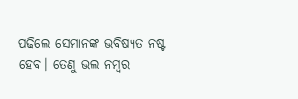ପଢିଲେ ସେମାନଙ୍କ ଭବିଷ୍ୟତ ନଷ୍ଟ ହେବ। ତେଣୁ ଭଲ ନମ୍ବର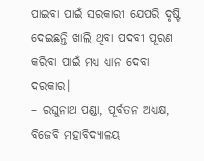ପାଇବା ପାଇଁ ସରକାରୀ ଯେପରି ଦୃଷ୍ଟି ଦେଇଛନ୍ତି ଖାଲି ଥିବା ପଦବୀ ପୂରଣ କରିବା ପାଇଁ ମଧ୍ୟ ଧ୍ୟାନ ଦେବା ଦରକାର।
– ରଘୁନାଥ ପଣ୍ଡା, ପୂର୍ବତନ ଅଧ୍ୟକ୍ଷ, ବିଜେବି ମହାବିଦ୍ୟାଳୟ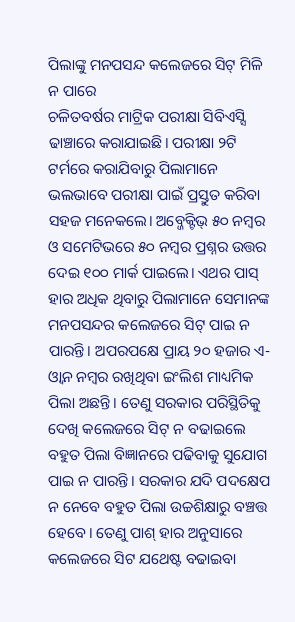ପିଲାଙ୍କୁ ମନପସନ୍ଦ କଲେଜରେ ସିଟ୍ ମିଳି ନ ପାରେ
ଚଳିତବର୍ଷର ମାଟ୍ରିକ ପରୀକ୍ଷା ସିବିଏସ୍ସି ଢାଞ୍ଚାରେ କରାଯାଇଛି। ପରୀକ୍ଷା ୨ଟି ଟର୍ମରେ କରାଯିବାରୁ ପିଲାମାନେ ଭଲଭାବେ ପରୀକ୍ଷା ପାଇଁ ପ୍ରସ୍ତୁତ କରିବା ସହଜ ମନେକଲେ। ଅବ୍ଜେକ୍ଟିଭ୍ ୫୦ ନମ୍ବର ଓ ସମେଟିଭରେ ୫୦ ନମ୍ବର ପ୍ରଶ୍ନର ଉତ୍ତର ଦେଇ ୧୦୦ ମାର୍କ ପାଇଲେ। ଏଥର ପାସ୍ ହାର ଅଧିକ ଥିବାରୁ ପିଲାମାନେ ସେମାନଙ୍କ ମନପସନ୍ଦର କଲେଜରେ ସିଟ୍ ପାଇ ନ ପାରନ୍ତି। ଅପରପକ୍ଷେ ପ୍ରାୟ ୨୦ ହଜାର ଏ-ଓ୍ବାନ ନମ୍ବର ରଖିଥିବା ଇଂଲିଶ ମାଧ୍ୟମିକ ପିଲା ଅଛନ୍ତି। ତେଣୁ ସରକାର ପରିସ୍ଥିତିକୁ ଦେଖି କଲେଜରେ ସିଟ୍ ନ ବଢାଇଲେ ବହୁତ ପିଲା ବିଜ୍ଞାନରେ ପଢିବାକୁ ସୁଯୋଗ ପାଇ ନ ପାରନ୍ତି। ସରକାର ଯଦି ପଦକ୍ଷେପ ନ ନେବେ ବହୁତ ପିଲା ଉଚ୍ଚଶିକ୍ଷାରୁ ବଞ୍ଚତ୍ତ ହେବେ। ତେଣୁ ପାଶ୍ ହାର ଅନୁସାରେ କଲେଜରେ ସିଟ ଯଥେଷ୍ଟ ବଢାଇବା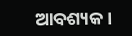ଆବଶ୍ୟକ।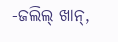-ଜଲିଲ୍ ଖାନ୍,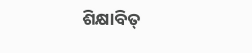ଶିକ୍ଷାବିତ୍